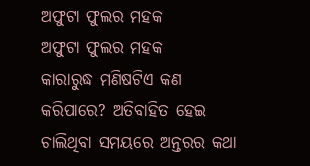ଅଫୁଟା ଫୁଲର ମହକ
ଅଫୁଟା ଫୁଲର ମହକ
କାରାରୁଦ୍ଧ ମଣିଷଟିଏ କଣ କରିପାରେ? ଅତିବାହିତ ହେଇ ଚାଲିଥିବା ସମୟରେ ଅନ୍ତରର କଥା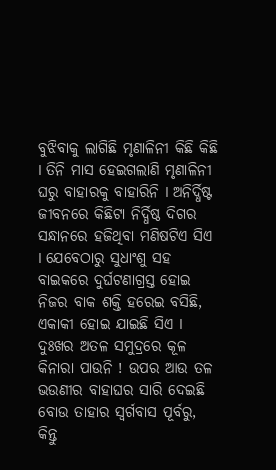ବୁଝିବାକୁ ଲାଗିଛି ମୃଣାଳିନୀ କିଛି କିଛି I ତିନି ମାସ ହେଇଗଲାଣି ମୃଣାଳିନୀ ଘରୁ ବାହାରକୁ ବାହାରିନି I ଅନିର୍ଦ୍ଧିଷ୍ଟ ଜୀବନରେ କିଛିଟା ନିର୍ଦ୍ଧିଷ୍ଠ ଦିଗର ସନ୍ଧାନରେ ହଜିଥିବା ମଣିଷଟିଏ ସିଏ I ଯେବେଠାରୁ ସୁଧାଂଶୁ ସହ ବାଇକରେ ଦୁର୍ଘଟଣାଗ୍ରସ୍ତ ହୋଇ ନିଜର ବାକ ଶକ୍ତି ହରେଇ ବସିଛି, ଏକାକୀ ହୋଇ ଯାଇଛି ସିଏ I ଦୁଃଖର ଅତଳ ସମୁଦ୍ରରେ କୂଳ କିନାରା ପାଉନି ! ଉପର ଆଉ ତଳ ଭଉଣୀର ବାହାଘର ସାରି ଦେଇଛି ବୋଉ ତାହାର ସ୍ଵର୍ଗବାସ ପୂର୍ବରୁ, କିନ୍ତୁ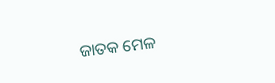ଜାତକ ମେଳ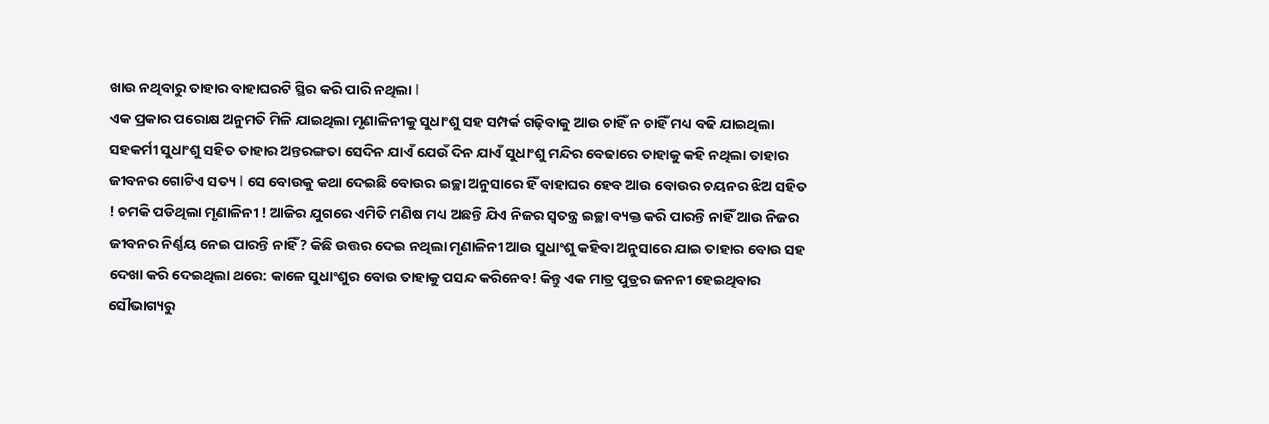ଖାଉ ନଥିବାରୁ ତାହାର ବାହାଘରଟି ସ୍ଥିର କରି ପାରି ନଥିଲା I
ଏକ ପ୍ରକାର ପରୋକ୍ଷ ଅନୁମତି ମିଳି ଯାଇଥିଲା ମୃଣାଳିନୀକୁ ସୁଧାଂଶୁ ସହ ସମ୍ପର୍କ ଗଢ଼ିବାକୁ ଆଉ ଚାହିଁ ନ ଚାହିଁ ମଧ୍ୟ ବଢି ଯାଇଥିଲା ସହକର୍ମୀ ସୁଧାଂଶୁ ସହିତ ତାହାର ଅନ୍ତରଙ୍ଗତା ସେଦିନ ଯାଏଁ ଯେଉଁ ଦିନ ଯାଏଁ ସୁଧାଂଶୁ ମନ୍ଦିର ବେଢାରେ ତାହାକୁ କହି ନଥିଲା ତାହାର ଜୀବନର ଗୋଟିଏ ସତ୍ୟ I ସେ ବୋଉକୁ କଥା ଦେଇଛି ବୋଉର ଇଚ୍ଛା ଅନୁସାରେ ହିଁ ବାହାଘର ହେବ ଆଉ ବୋଉର ଚୟନର ଝିଅ ସହିତ ! ଚମକି ପଡିଥିଲା ମୃଣାଳିନୀ ! ଆଜିର ଯୁଗରେ ଏମିତି ମଣିଷ ମଧ୍ୟ ଅଛନ୍ତି ଯିଏ ନିଜର ସ୍ଵତନ୍ତ୍ର ଇଚ୍ଛା ବ୍ୟକ୍ତ କରି ପାରନ୍ତି ନାହିଁ ଆଉ ନିଜର ଜୀବନର ନିର୍ଣ୍ଣୟ ନେଇ ପାରନ୍ତି ନାହିଁ? କିଛି ଉତ୍ତର ଦେଇ ନଥିଲା ମୃଣାଳିନୀ ଆଉ ସୁଧାଂଶୁ କହିବା ଅନୁସାରେ ଯାଇ ତାହାର ବୋଉ ସହ ଦେଖା କରି ଦେଇଥିଲା ଥରେ: କାଳେ ସୁଧାଂଶୁର ବୋଉ ତାହାକୁ ପସନ୍ଦ କରିନେବ! କିନ୍ତୁ ଏକ ମାତ୍ର ପୁତ୍ରର ଜନନୀ ହେଇଥିବାର ସୌଭାଗ୍ୟରୁ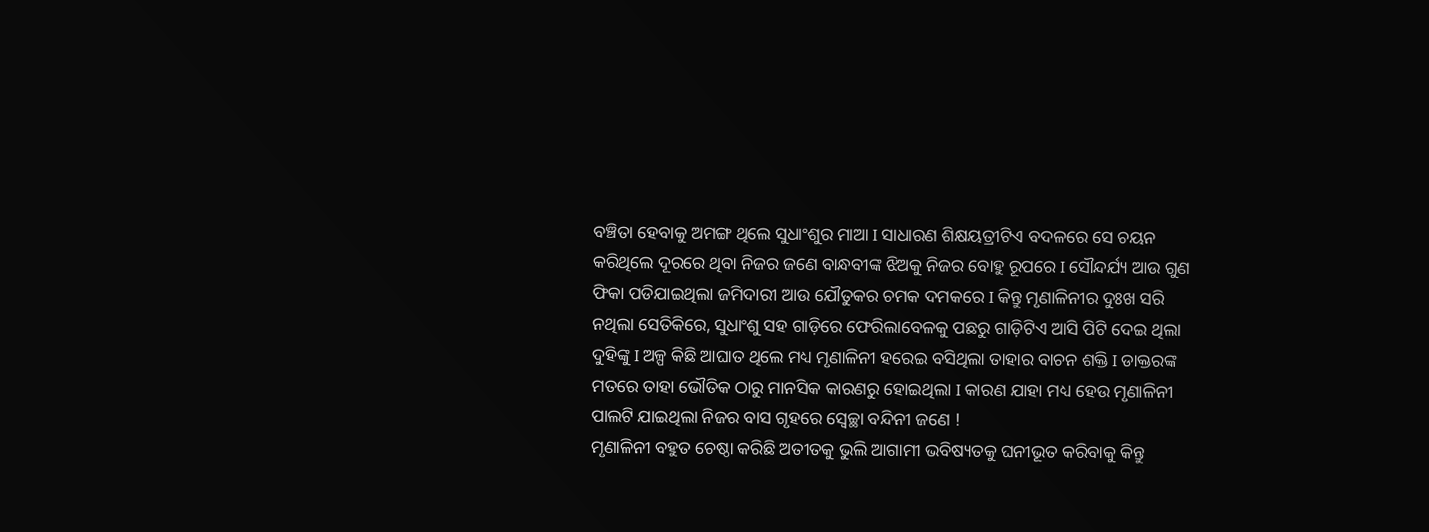ବଞ୍ଚିତା ହେବାକୁ ଅମଙ୍ଗ ଥିଲେ ସୁଧାଂଶୁର ମାଆ I ସାଧାରଣ ଶିକ୍ଷୟତ୍ରୀଟିଏ ବଦଳରେ ସେ ଚୟନ କରିଥିଲେ ଦୂରରେ ଥିବା ନିଜର ଜଣେ ବାନ୍ଧବୀଙ୍କ ଝିଅକୁ ନିଜର ବୋହୁ ରୂପରେ I ସୌନ୍ଦର୍ଯ୍ୟ ଆଉ ଗୁଣ ଫିକା ପଡିଯାଇଥିଲା ଜମିଦାରୀ ଆଉ ଯୌତୁକର ଚମକ ଦମକରେ I କିନ୍ତୁ ମୃଣାଳିନୀର ଦୁଃଖ ସରି ନଥିଲା ସେତିକିରେ, ସୁଧାଂଶୁ ସହ ଗାଡ଼ିରେ ଫେରିଲାବେଳକୁ ପଛରୁ ଗାଡ଼ିଟିଏ ଆସି ପିଟି ଦେଇ ଥିଲା ଦୁହିଙ୍କୁ I ଅଳ୍ପ କିଛି ଆଘାତ ଥିଲେ ମଧ୍ୟ ମୃଣାଳିନୀ ହରେଇ ବସିଥିଲା ତାହାର ବାଚନ ଶକ୍ତି I ଡାକ୍ତରଙ୍କ ମତରେ ତାହା ଭୌତିକ ଠାରୁ ମାନସିକ କାରଣରୁ ହୋଇଥିଲା I କାରଣ ଯାହା ମଧ୍ୟ ହେଉ ମୃଣାଳିନୀ ପାଲଟି ଯାଇଥିଲା ନିଜର ବାସ ଗୃହରେ ସ୍ଵେଚ୍ଛା ବନ୍ଦିନୀ ଜଣେ !
ମୃଣାଳିନୀ ବହୁତ ଚେଷ୍ଠା କରିଛି ଅତୀତକୁ ଭୁଲି ଆଗାମୀ ଭବିଷ୍ୟତକୁ ଘନୀଭୂତ କରିବାକୁ କିନ୍ତୁ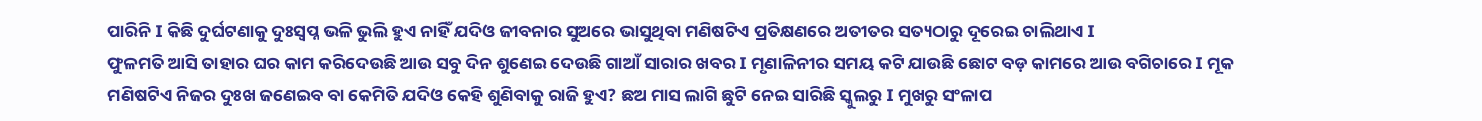ପାରିନି I କିଛି ଦୁର୍ଘଟଣାକୁ ଦୁଃସ୍ବପ୍ନ ଭଳି ଭୁଲି ହୁଏ ନାହିଁ ଯଦିଓ ଜୀବନାର ସୁଅରେ ଭାସୁଥିବା ମଣିଷଟିଏ ପ୍ରତିକ୍ଷଣରେ ଅତୀତର ସତ୍ୟଠାରୁ ଦୂରେଇ ଚାଲିଥାଏ I
ଫୁଳମତି ଆସି ତାହାର ଘର କାମ କରିଦେଉଛି ଆଉ ସବୁ ଦିନ ଶୁଣେଇ ଦେଉଛି ଗାଆଁ ସାରାର ଖବର I ମୃଣାଳିନୀର ସମୟ କଟି ଯାଉଛି ଛୋଟ ବଡ଼ କାମରେ ଆଉ ବଗିଚାରେ I ମୂକ ମଣିଷଟିଏ ନିଜର ଦୁଃଖ ଜଣେଇବ ବା କେମିତି ଯଦିଓ କେହି ଶୁଣିବାକୁ ରାଜି ହୁଏ? ଛଅ ମାସ ଲାଗି ଛୁଟି ନେଇ ସାରିଛି ସ୍କୁଲରୁ I ମୁଖରୁ ସଂଳାପ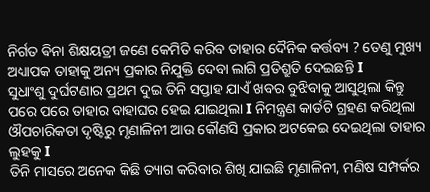ନିର୍ଗତ ଵିନା ଶିକ୍ଷୟତ୍ରୀ ଜଣେ କେମିତି କରିବ ତାହାର ଦୈନିକ କର୍ତ୍ତବ୍ୟ ? ତେଣୁ ମୁଖ୍ୟ ଅଧ୍ୟାପକ ତାହାକୁ ଅନ୍ୟ ପ୍ରକାର ନିଯୁକ୍ତି ଦେବା ଲାଗି ପ୍ରତିଶ୍ରୁତି ଦେଇଛନ୍ତି I
ସୁଧାଂଶୁ ଦୁର୍ଘଟଣାର ପ୍ରଥମ ଦୁଇ ତିନି ସପ୍ତାହ ଯାଏଁ ଖବର ବୁଝିବାକୁ ଆସୁଥିଲା କିନ୍ତୁ ପରେ ପରେ ତାହାର ବାହାଘର ହେଇ ଯାଇଥିଲା I ନିମନ୍ତ୍ରଣ କାର୍ଡଟି ଗ୍ରହଣ କରିଥିଲା ଔପଚାରିକତା ଦୃଷ୍ଟିରୁ ମୃଣାଳିନୀ ଆଉ କୌଣସି ପ୍ରକାର ଅଟକେଇ ଦେଇଥିଲା ତାହାର ଲୁହକୁ I
ତିନି ମାସରେ ଅନେକ କିଛି ତ୍ୟାଗ କରିବାର ଶିଖି ଯାଇଛି ମୃଣାଳିନୀ, ମଣିଷ ସମ୍ପର୍କର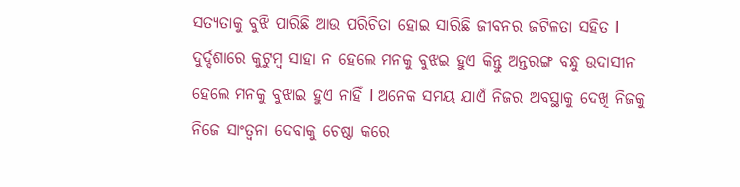ସତ୍ୟତାକୁ ବୁଝି ପାରିଛି ଆଉ ପରିଚିତା ହୋଇ ସାରିଛି ଜୀବନର ଜଟିଳତା ସହିତ I ଦୁର୍ଦ୍ଦଶାରେ କୁଟୁମ୍ବ ସାହା ନ ହେଲେ ମନକୁ ବୁଝଇ ହୁଏ କିନ୍ତୁ ଅନ୍ତରଙ୍ଗ ବନ୍ଧୁ ଉଦାସୀନ ହେଲେ ମନକୁ ବୁଝାଇ ହୁଏ ନାହିଁ I ଅନେକ ସମୟ ଯାଏଁ ନିଜର ଅବସ୍ଥାକୁ ଦେଖି ନିଜକୁ ନିଜେ ସାଂତ୍ଵନା ଦେବାକୁ ଚେଷ୍ଠା କରେ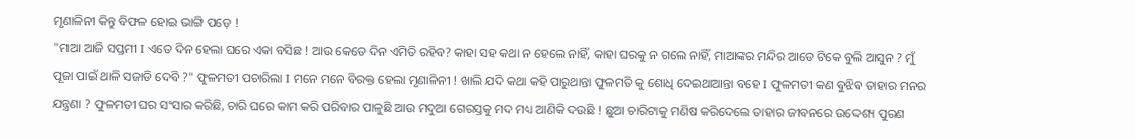ମୃଣାଳିନୀ କିନ୍ତୁ ବିଫଳ ହୋଇ ଭାଙ୍ଗି ପଡ଼େ !
"ମାଆ ଆଜି ସପ୍ତମୀ I ଏତେ ଦିନ ହେଲା ଘରେ ଏକା ବସିଛ ! ଆଉ କେତେ ଦିନ ଏମିତି ରହିବ? କାହା ସହ କଥା ନ ହେଲେ ନାହିଁ, କାହା ଘରକୁ ନ ଗଲେ ନାହିଁ, ମାଆଙ୍କର ମନ୍ଦିର ଆଡେ ଟିକେ ବୁଲି ଆସୁନ ? ମୁଁ ପୂଜା ପାଇଁ ଥାଳି ସଜାଡି ଦେବି ?" ଫୁଳମତୀ ପଚାରିଲା I ମନେ ମନେ ବିରକ୍ତ ହେଲା ମୃଣାଳିନୀ ! ଖାଲି ଯଦି କଥା କହି ପାରୁଥାନ୍ତା ଫୁଳମତି କୁ ଶୋଧି ଦେଇଥାଆନ୍ତା ବହେ I ଫୁଳମତୀ କଣ ଵୁଝିଵ ତାହାର ମନର ଯନ୍ତ୍ରଣା ? ଫୁଳମତୀ ଘର ସଂସାର କରିଛି, ଚାରି ଘରେ କାମ କରି ପରିବାର ପାଳୁଛି ଆଉ ମଦୁଆ ଗେରସ୍ତକୁ ମଦ ମଧ୍ୟ ଆଣିକି ଦଉଛି ! ଛୁଆ ଚାରିଟାକୁ ମଣିଷ କରିଦେଲେ ତାହାର ଜୀବନରେ ଉଦ୍ଦେଶ୍ୟ ପୁରଣ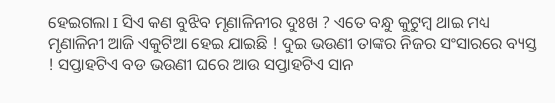ହେଇଗଲା I ସିଏ କଣ ବୁଝିବ ମୃଣାଳିନୀର ଦୁଃଖ ? ଏତେ ବନ୍ଧୁ କୁଟୁମ୍ବ ଥାଇ ମଧ୍ୟ ମୃଣାଳିନୀ ଆଜି ଏକୁଟିଆ ହେଇ ଯାଇଛି ! ଦୁଇ ଭଉଣୀ ତାଙ୍କର ନିଜର ସଂସାରରେ ବ୍ୟସ୍ତ ! ସପ୍ତାହଟିଏ ବଡ ଭଉଣୀ ଘରେ ଆଉ ସପ୍ତାହଟିଏ ସାନ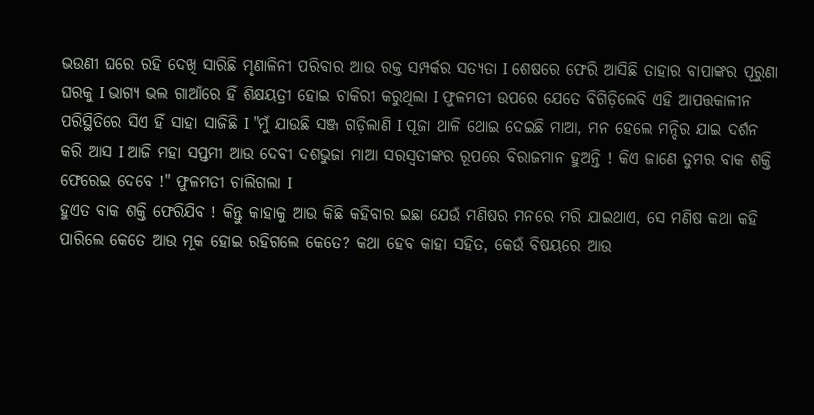ଭଉଣୀ ଘରେ ରହି ଦେଖି ସାରିଛି ମୃଣାଳିନୀ ପରିବାର ଆଉ ରକ୍ତ ସମ୍ପର୍କର ସତ୍ୟତା I ଶେଷରେ ଫେରି ଆସିଛି ତାହାର ବାପାଙ୍କର ପୂରୁଣା ଘରକୁ I ଭାଗ୍ୟ ଭଲ ଗାଆଁରେ ହିଁ ଶିକ୍ଷୟତ୍ରୀ ହୋଇ ଚାକିରୀ କରୁଥିଲା I ଫୁଳମତୀ ଉପରେ ଯେତେ ବିଗିଡ଼ିଲେବି ଏହି ଆପତ୍ତକାଳୀନ ପରିସ୍ଥିତିରେ ସିଏ ହିଁ ସାହା ସାଜିଛି I "ମୁଁ ଯାଉଛି ସଞ୍ଜ ଗଡ଼ିଲାଣି I ପୂଜା ଥାଳି ଥୋଇ ଦେଇଛି ମାଆ, ମନ ହେଲେ ମନ୍ଦିର ଯାଇ ଦର୍ଶନ କରି ଆସ I ଆଜି ମହା ସପ୍ତମୀ ଆଉ ଦେବୀ ଦଶଭୁଜା ମାଆ ସରସ୍ଵତୀଙ୍କର ରୂପରେ ବିରାଜମାନ ହୁଅନ୍ତି ! କିଏ ଜାଣେ ତୁମର ବାକ ଶକ୍ତି ଫେରେଇ ଦେବେ !" ଫୁଳମତୀ ଚାଲିଗଲା I
ହୁଏତ ବାକ ଶକ୍ତି ଫେରିଯିବ ! କିନ୍ତୁ କାହାକୁ ଆଉ କିଛି କହିବାର ଇଛା ଯେଉଁ ମଣିଷର ମନରେ ମରି ଯାଇଥାଏ, ସେ ମଣିଷ କଥା କହି ପାରିଲେ କେତେ ଆଉ ମୂକ ହୋଇ ରହିଗଲେ କେତେ? କଥା ହେବ କାହା ସହିତ, କେଉଁ ବିଷୟରେ ଆଉ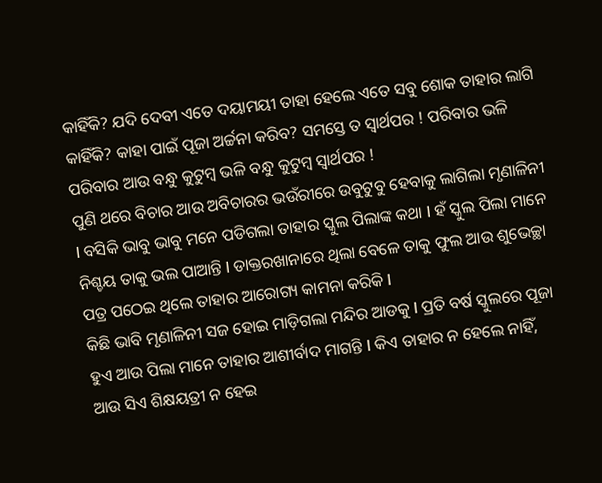କାହିଁକି? ଯଦି ଦେବୀ ଏତେ ଦୟାମୟୀ ତାହା ହେଲେ ଏତେ ସବୁ ଶୋକ ତାହାର ଲାଗି କାହିଁକି? କାହା ପାଇଁ ପୂଜା ଅର୍ଚ୍ଚନା କରିବ? ସମସ୍ତେ ତ ସ୍ଵାର୍ଥପର ! ପରିବାର ଭଳି ପରିବାର ଆଉ ବନ୍ଧୁ କୁଟୁମ୍ବ ଭଳି ବନ୍ଧୁ କୁଟୁମ୍ବ ସ୍ଵାର୍ଥପର !
ପୁଣି ଥରେ ବିଚାର ଆଉ ଅବିଚାରର ଭଉଁରୀରେ ଉବୁଟୁବୁ ହେବାକୁ ଲାଗିଲା ମୃଣାଳିନୀ I ବସିକି ଭାବୁ ଭାବୁ ମନେ ପଡିଗଲା ତାହାର ସ୍କୁଲ ପିଲାଙ୍କ କଥା I ହଁ ସ୍କୁଲ ପିଲା ମାନେ ନିଶ୍ଚୟ ତାକୁ ଭଲ ପାଆନ୍ତି I ଡାକ୍ତରଖାନାରେ ଥିଲା ବେଳେ ତାକୁ ଫୁଲ ଆଉ ଶୁଭେଚ୍ଛା ପତ୍ର ପଠେଇ ଥିଲେ ତାହାର ଆରୋଗ୍ୟ କାମନା କରିକି I
କିଛି ଭାବି ମୃଣାଳିନୀ ସଜ ହୋଇ ମାଡ଼ିଗଲା ମନ୍ଦିର ଆଡକୁ I ପ୍ରତି ବର୍ଷ ସ୍କୁଲରେ ପୂଜା ହୁଏ ଆଉ ପିଲା ମାନେ ତାହାର ଆଶୀର୍ବାଦ ମାଗନ୍ତି I କିଏ ତାହାର ନ ହେଲେ ନାହିଁ, ଆଉ ସିଏ ଶିକ୍ଷୟତ୍ରୀ ନ ହେଇ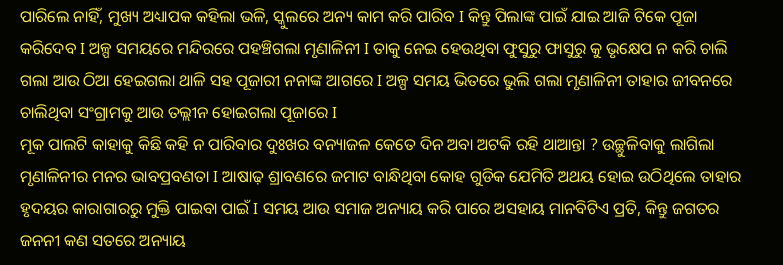ପାରିଲେ ନାହିଁ, ମୁଖ୍ୟ ଅଧ୍ୟାପକ କହିଲା ଭଳି, ସ୍କୁଲରେ ଅନ୍ୟ କାମ କରି ପାରିବ I କିନ୍ତୁ ପିଲାଙ୍କ ପାଇଁ ଯାଇ ଆଜି ଟିକେ ପୂଜା କରିଦେବ I ଅଳ୍ପ ସମୟରେ ମନ୍ଦିରରେ ପହଞ୍ଚିଗଲା ମୃଣାଳିନୀ I ତାକୁ ନେଇ ହେଉଥିବା ଫୁସୁରୁ ଫାସୁରୁ କୁ ଭୃକ୍ଷେପ ନ କରି ଚାଲି ଗଲା ଆଉ ଠିଆ ହେଇଗଲା ଥାଳି ସହ ପୂଜାରୀ ନନାଙ୍କ ଆଗରେ I ଅଳ୍ପ ସମୟ ଭିତରେ ଭୁଲି ଗଲା ମୃଣାଳିନୀ ତାହାର ଜୀବନରେ ଚାଲିଥିବା ସଂଗ୍ରାମକୁ ଆଉ ତଲ୍ଲୀନ ହୋଇଗଲା ପୂଜାରେ I
ମୂକ ପାଲଟି କାହାକୁ କିଛି କହି ନ ପାରିବାର ଦୁଃଖର ବନ୍ୟାଜଳ କେତେ ଦିନ ଅବା ଅଟକି ରହି ଥାଆନ୍ତା ? ଉଚ୍ଛୁଳିବାକୁ ଲାଗିଲା ମୃଣାଳିନୀର ମନର ଭାବପ୍ରବଣତା I ଆଷାଢ଼ ଶ୍ରାବଣରେ ଜମାଟ ବାନ୍ଧିଥିବା କୋହ ଗୁଡିକ ଯେମିତି ଅଥୟ ହୋଇ ଉଠିଥିଲେ ତାହାର ହୃଦୟର କାରାଗାରରୁ ମୁକ୍ତି ପାଇବା ପାଇଁ I ସମୟ ଆଉ ସମାଜ ଅନ୍ୟାୟ କରି ପାରେ ଅସହାୟ ମାନବିଟିଏ ପ୍ରତି, କିନ୍ତୁ ଜଗତର ଜନନୀ କଣ ସତରେ ଅନ୍ୟାୟ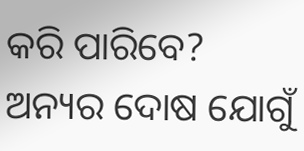କରି ପାରିବେ? ଅନ୍ୟର ଦୋଷ ଯୋଗୁଁ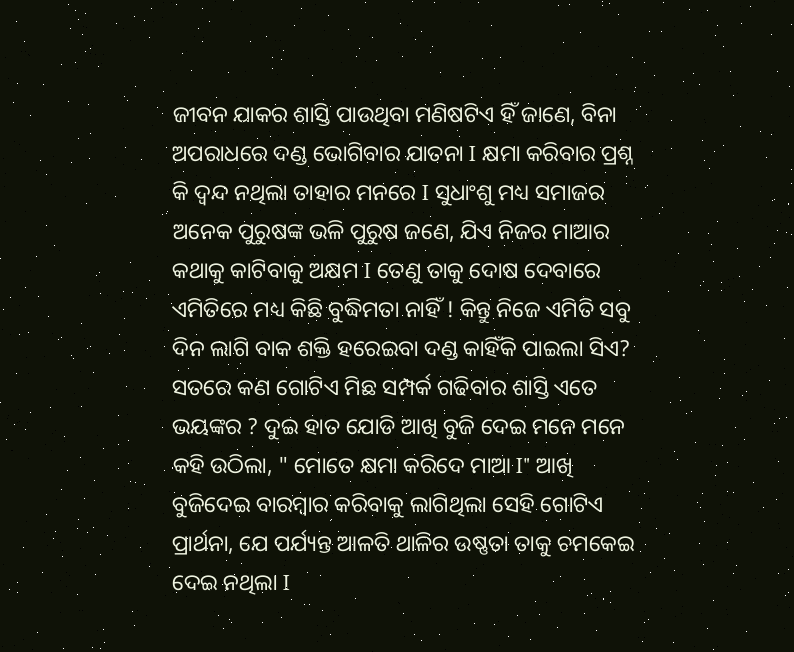ଜୀବନ ଯାକର ଶାସ୍ତି ପାଉଥିବା ମଣିଷଟିଏ ହିଁ ଜାଣେ, ବିନା ଅପରାଧରେ ଦଣ୍ଡ ଭୋଗିବାର ଯାତନା I କ୍ଷମା କରିବାର ପ୍ରଶ୍ନ କି ଦ୍ଵନ୍ଦ ନଥିଲା ତାହାର ମନରେ I ସୁଧାଂଶୁ ମଧ୍ୟ ସମାଜର ଅନେକ ପୁରୁଷଙ୍କ ଭଳି ପୁରୁଷ ଜଣେ, ଯିଏ ନିଜର ମାଆର କଥାକୁ କାଟିବାକୁ ଅକ୍ଷମ I ତେଣୁ ତାକୁ ଦୋଷ ଦେବାରେ ଏମିତିରେ ମଧ୍ୟ କିଛି ବୁଦ୍ଧିମତା ନାହିଁ ! କିନ୍ତୁ ନିଜେ ଏମିତି ସବୁ ଦିନ ଲାଗି ବାକ ଶକ୍ତି ହରେଇବା ଦଣ୍ଡ କାହିଁକି ପାଇଲା ସିଏ? ସତରେ କଣ ଗୋଟିଏ ମିଛ ସମ୍ପର୍କ ଗଢିବାର ଶାସ୍ତି ଏତେ ଭୟଙ୍କର ? ଦୁଇ ହାତ ଯୋଡି ଆଖି ବୁଜି ଦେଇ ମନେ ମନେ କହି ଉଠିଲା, " ମୋତେ କ୍ଷମା କରିଦେ ମାଆ I" ଆଖି ବୁଜିଦେଇ ବାରମ୍ବାର କରିବାକୁ ଲାଗିଥିଲା ସେହି ଗୋଟିଏ ପ୍ରାର୍ଥନା, ଯେ ପର୍ଯ୍ୟନ୍ତ ଆଳତି ଥାଳିର ଉଷ୍ଣତା ତାକୁ ଚମକେଇ ଦେଇ ନଥିଲା I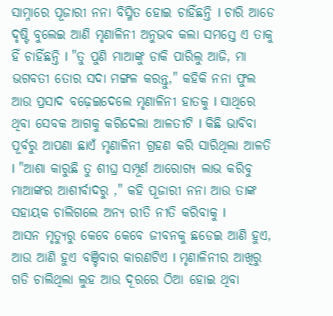ସାମ୍ନାରେ ପୂଜାରୀ ନନା ବିସ୍ମିତ ହୋଇ ଚାହିଁଛନ୍ତି I ଚାରି ଆଡେ ଦୃଷ୍ଟି ବୁଲେଇ ଆଣି ମୃଣାଳିନୀ ଅନୁଭବ କଲା ସମସ୍ତେ ଏ ତାକୁ ହିଁ ଚାହିଁଛନ୍ତି I "ତୁ ପୁଣି ମାଆଙ୍କୁ ଡାକି ପାରିଲୁ ଆଜି, ମା ଭଗବତୀ ତୋର ସଦା ମଙ୍ଗଳ କରନ୍ତୁ," କହିକି ନନା ଫୁଲ ଆଉ ପ୍ରସାଦ ବଢ଼େଇଦେଲେ ମୃଣାଳିନୀ ହାତକୁ I ସାଥିରେ ଥିବା ସେବକ ଆଗକୁ କରିଦେଲା ଆଳତୀଟି I କିଛି ଭାବିବା ପୂର୍ବରୁ ଆପଣା ଛାଏଁ ମୃଣାଳିନୀ ଗ୍ରହଣ କରି ସାରିଥିଲା ଆଳତି I "ଆଶା କାରୁଛି ତୁ ଶୀଘ୍ର ସମ୍ପୂର୍ଣ ଆରୋଗ୍ୟ ଲାଭ କରିବୁ ମାଆଙ୍କର ଆଶୀର୍ବାଦରୁ ," କହି ପୂଜାରୀ ନନା ଆଉ ତାଙ୍କ ସହାୟକ ଚାଲିଗଲେ ଅନ୍ୟ ରୀତି ନୀତି କରିବାକୁ I
ଆସନ ମୃତ୍ୟୁରୁ କେବେ କେବେ ଜୀବନକୁ ଛଡେଇ ଆଣି ହୁଏ, ଆଉ ଆଣି ହୁଏ ବଞ୍ଚିବାର କାରଣଟିଏ I ମୃଣାଳିନୀର ଆଖିରୁ ଗଡି ଚାଲିଥିଲା ଲୁହ ଆଉ ଦୂରରେ ଠିଆ ହୋଇ ଥିବା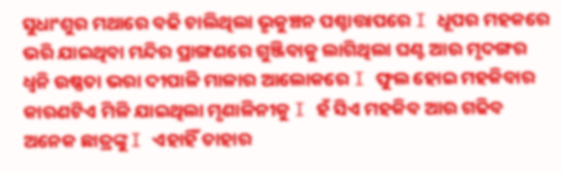ସୁଧାଂଶୁର ମଥାରେ ବଢି ଚାଲିଥିଲା ଭୃକୁଞ୍ଚନ ପଶ୍ଚାତ୍ତାପରେ I ଧୂପର ମହକରେ ଭରି ଯାଇଥିବା ମନ୍ଦିର ପ୍ରାଙ୍ଗଣରେ ଗୁଞ୍ଜିବାକୁ ଲାଗିଥିଲା ଘଣ୍ଟ ଆଉ ମୃଦଙ୍ଗର ଧ୍ୱନି ଉଷ୍ଣତା ଭରା ଦୀପାଳି ମାଳାର ଆଲୋକରେ I ଫୁଲ ହୋଇ ମହକିବାର କାରଣଟିଏ ମିଳି ଯାଇଥିଲା ମୃଣାଳିନୀକୁ I ହଁ ସିଏ ମହକିବ ଆଉ ଗଢିବ ଅନେକ ଛାତ୍ରଙ୍କୁ I ଏହାହିଁ ତାହାର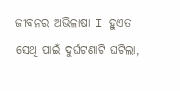ଜୀବନର ଅଭିଳାଷା I ହୁଏତ ସେଥି ପାଇଁ ଦୁର୍ଘଟଣାଟି ଘଟିଲା,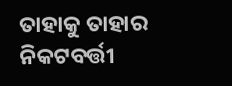ତାହାକୁ ତାହାର ନିକଟବର୍ତ୍ତୀ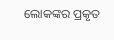ଲୋକଙ୍କର ପ୍ରକୃତ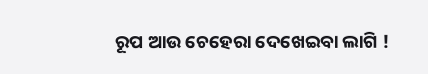ରୂପ ଆଉ ଚେହେରା ଦେଖେଇବା ଲାଗି !